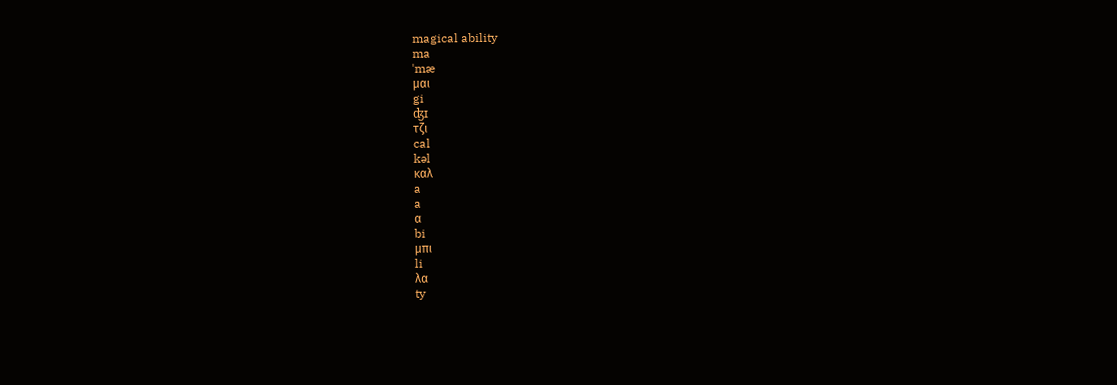magical ability
ma
ˈmæ
μαι
gi
ʤɪ
τζι
cal
kəl
καλ
a
a
α
bi
μπι
li
λα
ty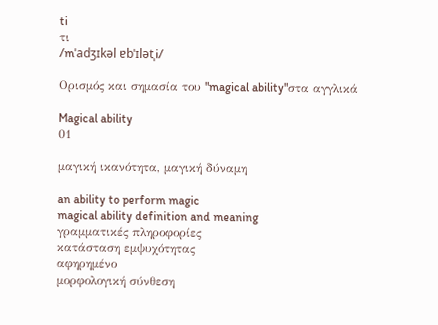ti
τι
/mˈadʒɪkəl ɐbˈɪlətˌi/

Ορισμός και σημασία του "magical ability"στα αγγλικά

Magical ability
01

μαγική ικανότητα, μαγική δύναμη

an ability to perform magic
magical ability definition and meaning
γραμματικές πληροφορίες
κατάσταση εμψυχότητας
αφηρημένο
μορφολογική σύνθεση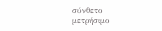σύνθετο
μετρήσιμο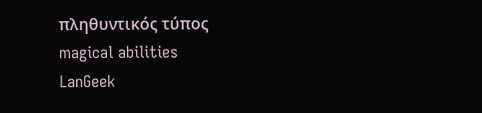πληθυντικός τύπος
magical abilities
LanGeek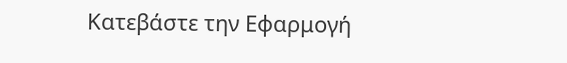Κατεβάστε την Εφαρμογή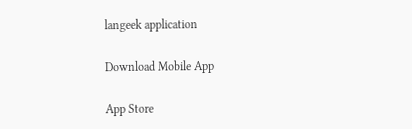langeek application

Download Mobile App

App Store